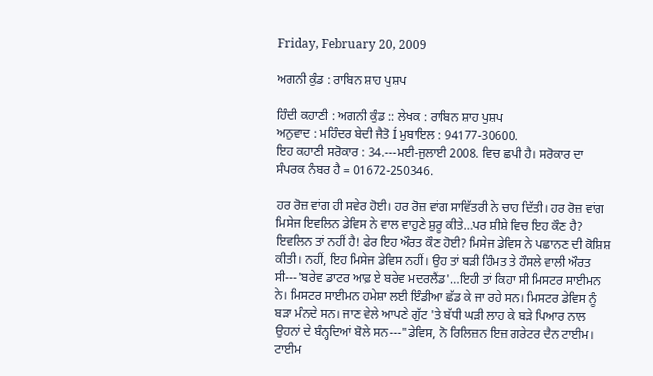Friday, February 20, 2009

ਅਗਨੀ ਕੁੰਡ : ਰਾਬਿਨ ਸ਼ਾਹ ਪੁਸ਼ਪ

ਹਿੰਦੀ ਕਹਾਣੀ : ਅਗਨੀ ਕੁੰਡ :: ਲੇਖਕ : ਰਾਬਿਨ ਸ਼ਾਹ ਪੁਸ਼ਪ
ਅਨੁਵਾਦ : ਮਹਿੰਦਰ ਬੇਦੀ ਜੈਤੋ Í ਮੁਬਾਇਲ : 94177-30600.
ਇਹ ਕਹਾਣੀ ਸਰੋਕਾਰ : 34.---ਮਈ-ਜੁਲਾਈ 2008. ਵਿਚ ਛਪੀ ਹੈ। ਸਰੋਕਾਰ ਦਾ ਸੰਪਰਕ ਨੰਬਰ ਹੈ = 01672-250346.

ਹਰ ਰੋਜ਼ ਵਾਂਗ ਹੀ ਸਵੇਰ ਹੋਈ। ਹਰ ਰੋਜ਼ ਵਾਂਗ ਸਾਵਿੱਤਰੀ ਨੇ ਚਾਹ ਦਿੱਤੀ। ਹਰ ਰੋਜ਼ ਵਾਂਗ ਮਿਸੇਜ ਇਵਲਿਨ ਡੇਵਿਸ ਨੇ ਵਾਲ ਵਾਹੁਣੇ ਸ਼ੁਰੂ ਕੀਤੇ…ਪਰ ਸ਼ੀਸ਼ੇ ਵਿਚ ਇਹ ਕੌਣ ਹੈ? ਇਵਲਿਨ ਤਾਂ ਨਹੀਂ ਹੈ! ਫੇਰ ਇਹ ਔਰਤ ਕੌਣ ਹੋਈ? ਮਿਸੇਜ ਡੇਵਿਸ ਨੇ ਪਛਾਨਣ ਦੀ ਕੋਸ਼ਿਸ਼ ਕੀਤੀ। ਨਹੀਂ, ਇਹ ਮਿਸੇਜ ਡੇਵਿਸ ਨਹੀਂ। ਉਹ ਤਾਂ ਬੜੀ ਹਿੰਮਤ ਤੇ ਹੌਸਲੇ ਵਾਲੀ ਔਰਤ ਸੀ---'ਬਰੇਵ ਡਾਟਰ ਆਫ਼ ਏ ਬਰੇਵ ਮਦਰਲੈਂਡ'…ਇਹੀ ਤਾਂ ਕਿਹਾ ਸੀ ਮਿਸਟਰ ਸਾਈਮਨ ਨੇ। ਮਿਸਟਰ ਸਾਈਮਨ ਹਮੇਸ਼ਾ ਲਈ ਇੰਡੀਆ ਛੱਡ ਕੇ ਜਾ ਰਹੇ ਸਨ। ਮਿਸਟਰ ਡੇਵਿਸ ਨੂੰ ਬੜਾ ਮੰਨਦੇ ਸਨ। ਜਾਣ ਵੇਲੇ ਆਪਣੇ ਗੁੱਟ 'ਤੇ ਬੱਧੀ ਘੜੀ ਲਾਹ ਕੇ ਬੜੇ ਪਿਆਰ ਨਾਲ ਉਹਨਾਂ ਦੇ ਬੰਨ੍ਹਦਿਆਂ ਬੋਲੇ ਸਨ---"ਡੇਵਿਸ, ਨੋ ਰਿਲਿਜ਼ਨ ਇਜ਼ ਗਰੇਟਰ ਦੈਨ ਟਾਈਮ। ਟਾਈਮ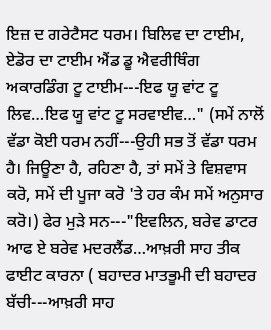ਇਜ਼ ਦ ਗਰੇਟੈਸਟ ਧਰਮ। ਬਿਲਿਵ ਦਾ ਟਾਈਮ, ਏਡੋਰ ਦਾ ਟਾਈਮ ਐਂਡ ਡੂ ਐਵਰੀਥਿੰਗ ਅਕਾਰਡਿੰਗ ਟੂ ਟਾਈਮ---ਇਫ ਯੂ ਵਾਂਟ ਟੂ ਲਿਵ…ਇਫ ਯੂ ਵਾਂਟ ਟੂ ਸਰਵਾਈਵ…" (ਸਮੇਂ ਨਾਲੋਂ ਵੱਡਾ ਕੋਈ ਧਰਮ ਨਹੀਂ---ਉਹੀ ਸਭ ਤੋਂ ਵੱਡਾ ਧਰਮ ਹੈ। ਜਿਊਣਾ ਹੈ, ਰਹਿਣਾ ਹੈ, ਤਾਂ ਸਮੇਂ ਤੇ ਵਿਸ਼ਵਾਸ ਕਰੋ, ਸਮੇਂ ਦੀ ਪੂਜਾ ਕਰੋ 'ਤੇ ਹਰ ਕੰਮ ਸਮੇਂ ਅਨੁਸਾਰ ਕਰੋ।) ਫੇਰ ਮੁੜੇ ਸਨ---"ਇਵਲਿਨ, ਬਰੇਵ ਡਾਟਰ ਆਫ ਏ ਬਰੇਵ ਮਦਰਲੈਂਡ…ਆਖ਼ਰੀ ਸਾਹ ਤੀਕ ਫਾਈਟ ਕਾਰਨਾ ( ਬਹਾਦਰ ਮਾਤਭੂਮੀ ਦੀ ਬਹਾਦਰ ਬੱਚੀ---ਆਖ਼ਰੀ ਸਾਹ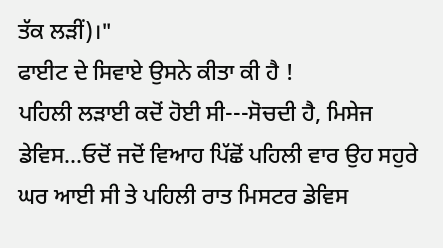ਤੱਕ ਲੜੀਂ)।"
ਫਾਈਟ ਦੇ ਸਿਵਾਏ ਉਸਨੇ ਕੀਤਾ ਕੀ ਹੈ !
ਪਹਿਲੀ ਲੜਾਈ ਕਦੋਂ ਹੋਈ ਸੀ---ਸੋਚਦੀ ਹੈ, ਮਿਸੇਜ ਡੇਵਿਸ…ਓਦੋਂ ਜਦੋਂ ਵਿਆਹ ਪਿੱਛੋਂ ਪਹਿਲੀ ਵਾਰ ਉਹ ਸਹੁਰੇ ਘਰ ਆਈ ਸੀ ਤੇ ਪਹਿਲੀ ਰਾਤ ਮਿਸਟਰ ਡੇਵਿਸ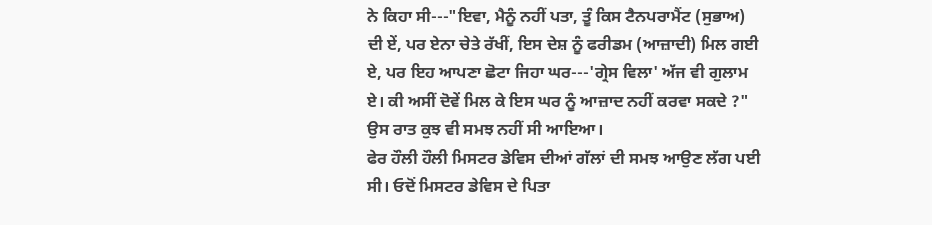ਨੇ ਕਿਹਾ ਸੀ---"ਇਵਾ, ਮੈਨੂੰ ਨਹੀਂ ਪਤਾ, ਤੂੰ ਕਿਸ ਟੈਨਪਰਾਮੈਂਟ (ਸੁਭਾਅ) ਦੀ ਏਂ, ਪਰ ਏਨਾ ਚੇਤੇ ਰੱਖੀਂ, ਇਸ ਦੇਸ਼ ਨੂੰ ਫਰੀਡਮ (ਆਜ਼ਾਦੀ) ਮਿਲ ਗਈ ਏ, ਪਰ ਇਹ ਆਪਣਾ ਛੋਟਾ ਜਿਹਾ ਘਰ---'ਗ੍ਰੇਸ ਵਿਲਾ' ਅੱਜ ਵੀ ਗੁਲਾਮ ਏ। ਕੀ ਅਸੀਂ ਦੋਵੇਂ ਮਿਲ ਕੇ ਇਸ ਘਰ ਨੂੰ ਆਜ਼ਾਦ ਨਹੀਂ ਕਰਵਾ ਸਕਦੇ ?"
ਉਸ ਰਾਤ ਕੁਝ ਵੀ ਸਮਝ ਨਹੀਂ ਸੀ ਆਇਆ।
ਫੇਰ ਹੌਲੀ ਹੌਲੀ ਮਿਸਟਰ ਡੇਵਿਸ ਦੀਆਂ ਗੱਲਾਂ ਦੀ ਸਮਝ ਆਉਣ ਲੱਗ ਪਈ ਸੀ। ਓਦੋਂ ਮਿਸਟਰ ਡੇਵਿਸ ਦੇ ਪਿਤਾ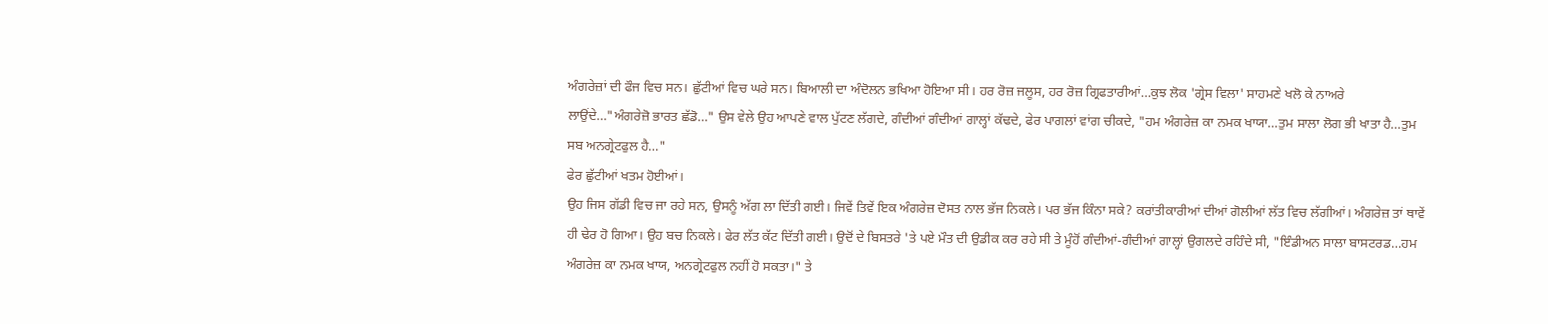ਅੰਗਰੇਜ਼ਾਂ ਦੀ ਫੌਜ ਵਿਚ ਸਨ। ਛੁੱਟੀਆਂ ਵਿਚ ਘਰੇ ਸਨ। ਬਿਆਲੀ ਦਾ ਅੰਦੋਲਨ ਭਖਿਆ ਹੋਇਆ ਸੀ। ਹਰ ਰੋਜ਼ ਜਲੂਸ, ਹਰ ਰੋਜ਼ ਗ੍ਰਿਫਤਾਰੀਆਂ…ਕੁਝ ਲੋਕ 'ਗ੍ਰੇਸ ਵਿਲਾ' ਸਾਹਮਣੇ ਖਲੋ ਕੇ ਨਾਅਰੇ ਲਾਉਂਦੇ…"ਅੰਗਰੇਜ਼ੋ ਭਾਰਤ ਛੱਡੋ…" ਉਸ ਵੇਲੇ ਉਹ ਆਪਣੇ ਵਾਲ ਪੁੱਟਣ ਲੱਗਦੇ, ਗੰਦੀਆਂ ਗੰਦੀਆਂ ਗਾਲ੍ਹਾਂ ਕੱਢਦੇ, ਫੇਰ ਪਾਗਲਾਂ ਵਾਂਗ ਚੀਕਦੇ, "ਹਮ ਅੰਗਰੇਜ਼ ਕਾ ਨਮਕ ਖਾਯਾ…ਤੁਮ ਸਾਲਾ ਲੋਗ ਭੀ ਖਾਤਾ ਹੈ…ਤੁਮ ਸਬ ਅਨਗ੍ਰੇਟਫੁਲ ਹੈ…"
ਫੇਰ ਛੁੱਟੀਆਂ ਖਤਮ ਹੋਈਆਂ।
ਉਹ ਜਿਸ ਗੱਡੀ ਵਿਚ ਜਾ ਰਹੇ ਸਨ, ਉਸਨੂੰ ਅੱਗ ਲਾ ਦਿੱਤੀ ਗਈ। ਜਿਵੇਂ ਤਿਵੇਂ ਇਕ ਅੰਗਰੇਜ਼ ਦੋਸਤ ਨਾਲ ਭੱਜ ਨਿਕਲੇ। ਪਰ ਭੱਜ ਕਿੰਨਾ ਸਕੇ? ਕਰਾਂਤੀਕਾਰੀਆਂ ਦੀਆਂ ਗੋਲੀਆਂ ਲੱਤ ਵਿਚ ਲੱਗੀਆਂ। ਅੰਗਰੇਜ਼ ਤਾਂ ਥਾਵੇਂ ਹੀ ਢੇਰ ਹੋ ਗਿਆ। ਉਹ ਬਚ ਨਿਕਲੇ। ਫੇਰ ਲੱਤ ਕੱਟ ਦਿੱਤੀ ਗਈ। ਉਦੋਂ ਦੇ ਬਿਸਤਰੇ 'ਤੇ ਪਏ ਮੌਤ ਦੀ ਉਡੀਕ ਕਰ ਰਹੇ ਸੀ ਤੇ ਮੂੰਹੋਂ ਗੰਦੀਆਂ-ਗੰਦੀਆਂ ਗਾਲ੍ਹਾਂ ਉਗਲਦੇ ਰਹਿੰਦੇ ਸੀ, "ਇੰਡੀਅਨ ਸਾਲਾ ਬਾਸਟਰਡ…ਹਮ ਅੰਗਰੇਜ਼ ਕਾ ਨਮਕ ਖਾਯ, ਅਨਗ੍ਰੇਟਫੁਲ ਨਹੀਂ ਹੋ ਸਕਤਾ।" ਤੇ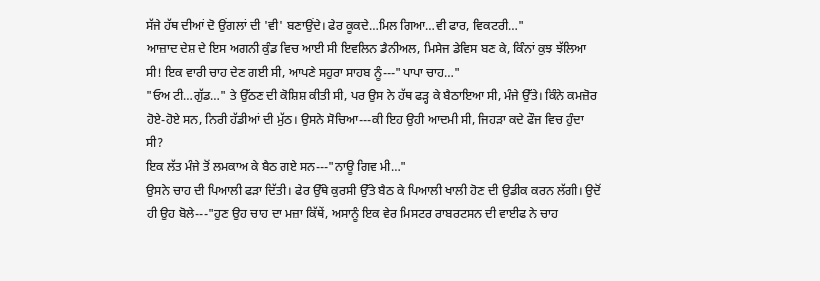ਸੱਜੇ ਹੱਥ ਦੀਆਂ ਦੋ ਉਂਗਲਾਂ ਦੀ 'ਵੀ' ਬਣਾਉਂਦੇ। ਫੇਰ ਕੂਕਦੇ…ਮਿਲ ਗਿਆ…ਵੀ ਫਾਰ, ਵਿਕਟਰੀ…"
ਆਜ਼ਾਦ ਦੇਸ਼ ਦੇ ਇਸ ਅਗਨੀ ਕੁੰਡ ਵਿਚ ਆਈ ਸੀ ਇਵਲਿਨ ਡੈਨੀਅਲ, ਮਿਸੇਜ ਡੇਵਿਸ ਬਣ ਕੇ, ਕਿੰਨਾਂ ਕੁਝ ਝੱਲਿਆ ਸੀ! ਇਕ ਵਾਰੀ ਚਾਹ ਦੇਣ ਗਈ ਸੀ, ਆਪਣੇ ਸਹੁਰਾ ਸਾਹਬ ਨੂੰ---"ਪਾਪਾ ਚਾਹ…"
"ਓਅ ਟੀ…ਗੁੱਡ…" ਤੇ ਉੱਠਣ ਦੀ ਕੋਸ਼ਿਸ਼ ਕੀਤੀ ਸੀ, ਪਰ ਉਸ ਨੇ ਹੱਥ ਫੜ੍ਹ ਕੇ ਬੈਠਾਇਆ ਸੀ, ਮੰਜੇ ਉੱਤੇ। ਕਿੰਨੇ ਕਮਜ਼ੋਰ ਹੋਏ-ਹੋਏ ਸਨ, ਨਿਰੀ ਹੱਡੀਆਂ ਦੀ ਮੁੱਠ। ਉਸਨੇ ਸੋਚਿਆ---ਕੀ ਇਹ ਉਹੀ ਆਦਮੀ ਸੀ, ਜਿਹੜਾ ਕਦੇ ਫੌਜ ਵਿਚ ਹੁੰਦਾ ਸੀ?
ਇਕ ਲੱਤ ਮੰਜੇ ਤੋਂ ਲਮਕਾਅ ਕੇ ਬੈਠ ਗਏ ਸਨ---"ਨਾਊ ਗਿਵ ਮੀ…"
ਉਸਨੇ ਚਾਹ ਦੀ ਪਿਆਲੀ ਫੜਾ ਦਿੱਤੀ। ਫੇਰ ਉੱਥੇ ਕੁਰਸੀ ਉੱਤੇ ਬੈਠ ਕੇ ਪਿਆਲੀ ਖਾਲੀ ਹੋਣ ਦੀ ਉਡੀਕ ਕਰਨ ਲੱਗੀ। ਉਦੋਂ ਹੀ ਉਹ ਬੋਲੇ---"ਹੁਣ ਉਹ ਚਾਹ ਦਾ ਮਜ਼ਾ ਕਿੱਥੇਂ, ਅਸਾਨੂੰ ਇਕ ਵੇਰ ਮਿਸਟਰ ਰਾਬਰਟਸਨ ਦੀ ਵਾਈਫ ਨੇ ਚਾਹ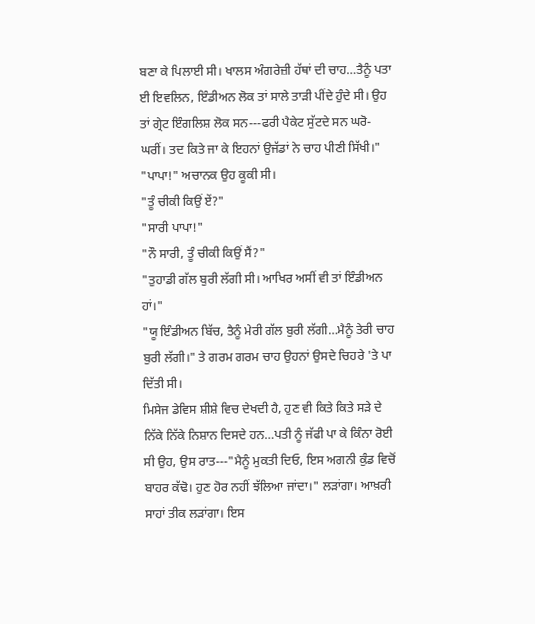ਬਣਾ ਕੇ ਪਿਲਾਈ ਸੀ। ਖਾਲਸ ਅੰਗਰੇਜ਼ੀ ਹੱਥਾਂ ਦੀ ਚਾਹ…ਤੈਨੂੰ ਪਤਾ ਈ ਇਵਲਿਨ, ਇੰਡੀਅਨ ਲੋਕ ਤਾਂ ਸਾਲੇ ਤਾੜੀ ਪੀਂਦੇ ਹੁੰਦੇ ਸੀ। ਉਹ ਤਾਂ ਗ੍ਰੇਟ ਇੰਗਲਿਸ਼ ਲੋਕ ਸਨ---ਫਰੀ ਪੈਕੇਟ ਸੁੱਟਦੇ ਸਨ ਘਰੋ-ਘਰੀਂ। ਤਦ ਕਿਤੇ ਜਾ ਕੇ ਇਹਨਾਂ ਉਜੱਡਾਂ ਨੇ ਚਾਹ ਪੀਣੀ ਸਿੱਖੀ।"
"ਪਾਪਾ!" ਅਚਾਨਕ ਉਹ ਕੂਕੀ ਸੀ।
"ਤੂੰ ਚੀਕੀ ਕਿਉਂ ਏਂ?"
"ਸਾਰੀ ਪਾਪਾ!"
"ਨੌ ਸਾਰੀ, ਤੂੰ ਚੀਕੀ ਕਿਉਂ ਸੈਂ?"
"ਤੁਹਾਡੀ ਗੱਲ ਬੁਰੀ ਲੱਗੀ ਸੀ। ਆਖਿਰ ਅਸੀਂ ਵੀ ਤਾਂ ਇੰਡੀਅਨ ਹਾਂ।"
"ਯੂ ਇੰਡੀਅਨ ਬਿੱਚ, ਤੈਨੂੰ ਮੇਰੀ ਗੱਲ ਬੁਰੀ ਲੱਗੀ…ਮੈਨੂੰ ਤੇਰੀ ਚਾਹ ਬੁਰੀ ਲੱਗੀ।" ਤੇ ਗਰਮ ਗਰਮ ਚਾਹ ਉਹਨਾਂ ਉਸਦੇ ਚਿਹਰੇ 'ਤੇ ਪਾ ਦਿੱਤੀ ਸੀ।
ਮਿਸੇਜ ਡੇਵਿਸ ਸ਼ੀਸ਼ੇ ਵਿਚ ਦੇਖਦੀ ਹੈ, ਹੁਣ ਵੀ ਕਿਤੇ ਕਿਤੇ ਸੜੇ ਦੇ ਨਿੱਕੇ ਨਿੱਕੇ ਨਿਸ਼ਾਨ ਦਿਸਦੇ ਹਨ…ਪਤੀ ਨੂੰ ਜੱਫੀ ਪਾ ਕੇ ਕਿੰਨਾ ਰੋਈ ਸੀ ਉਹ, ਉਸ ਰਾਤ---"ਮੈਨੂੰ ਮੁਕਤੀ ਦਿਓ, ਇਸ ਅਗਨੀ ਕੁੰਡ ਵਿਚੋਂ ਬਾਹਰ ਕੱਢੋ। ਹੁਣ ਹੋਰ ਨਹੀਂ ਝੱਲਿਆ ਜਾਂਦਾ।" ਲੜਾਂਗਾ। ਆਖ਼ਰੀ ਸਾਹਾਂ ਤੀਕ ਲੜਾਂਗਾ। ਇਸ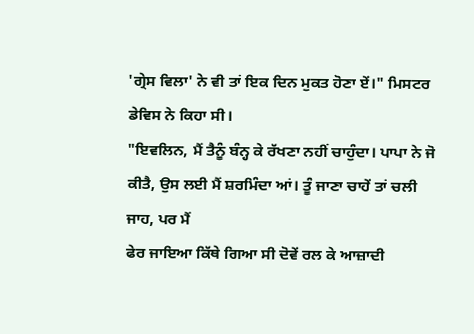'ਗ੍ਰੇਸ ਵਿਲਾ' ਨੇ ਵੀ ਤਾਂ ਇਕ ਦਿਨ ਮੁਕਤ ਹੋਣਾ ਏਂ।" ਮਿਸਟਰ ਡੇਵਿਸ ਨੇ ਕਿਹਾ ਸੀ।
"ਇਵਲਿਨ, ਮੈਂ ਤੈਨੂੰ ਬੰਨ੍ਹ ਕੇ ਰੱਖਣਾ ਨਹੀਂ ਚਾਹੁੰਦਾ। ਪਾਪਾ ਨੇ ਜੋ ਕੀਤੈ, ਉਸ ਲਈ ਮੈਂ ਸ਼ਰਮਿੰਦਾ ਆਂ। ਤੂੰ ਜਾਣਾ ਚਾਹੇਂ ਤਾਂ ਚਲੀ ਜਾਹ, ਪਰ ਮੈਂ
ਫੇਰ ਜਾਇਆ ਕਿੱਥੇ ਗਿਆ ਸੀ ਦੋਵੇਂ ਰਲ ਕੇ ਆਜ਼ਾਦੀ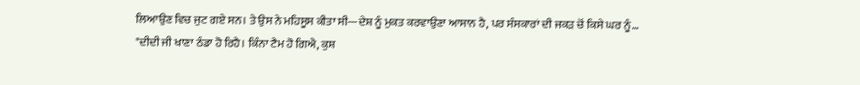ਲਿਆਉਣ ਵਿਚ ਜੁਟ ਗਏ ਸਨ। ਤੇ ਉਸ ਨੇ ਮਹਿਸੂਸ ਕੀਤਾ ਸੀ---ਦੇਸ਼ ਨੂੰ ਮੁਕਤ ਕਰਵਾਉਣਾ ਆਸਾਨ ਹੈ, ਪਰ ਸੰਸਕਾਰਾਂ ਦੀ ਜਕੜ ਚੋਂ ਕਿਸੇ ਘਰ ਨੂੰ…
"ਦੀਦੀ ਜੀ ਖਾਣਾ ਠੰਡਾ ਹੋ ਰਿਹੈ। ਕਿੰਨਾ ਟੈਮ ਹੋ ਗਿਐ, ਕੁਸ਼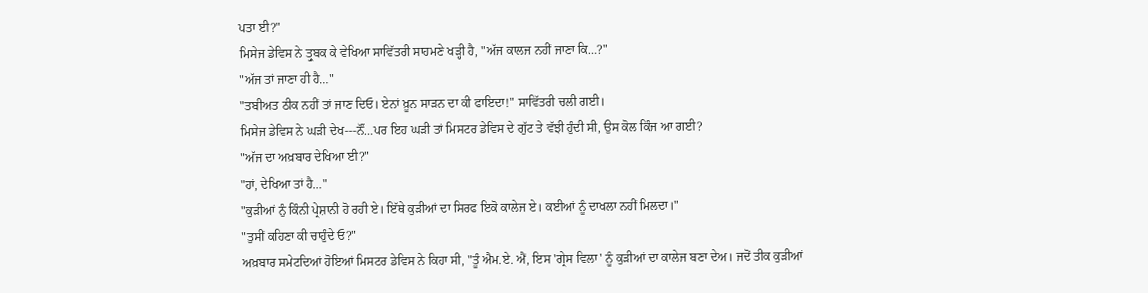ਪਤਾ ਈ?"
ਮਿਸੇਜ ਡੇਵਿਸ ਨੇ ਤ੍ਰੁਬਕ ਕੇ ਵੇਖਿਆ ਸਾਵਿੱਤਰੀ ਸਾਹਮਣੇ ਖੜ੍ਹੀ ਹੈ, "ਅੱਜ ਕਾਲਜ ਨਹੀਂ ਜਾਣਾ ਕਿ…?"
"ਅੱਜ ਤਾਂ ਜਾਣਾ ਹੀ ਹੈ…"
"ਤਬੀਅਤ ਠੀਕ ਨਹੀਂ ਤਾਂ ਜਾਣ ਦਿਓ। ਏਨਾਂ ਖ਼ੂਨ ਸਾੜਨ ਦਾ ਕੀ ਫਾਇਦਾ!" ਸਾਵਿੱਤਰੀ ਚਲੀ ਗਈ।
ਮਿਸੇਜ ਡੇਵਿਸ ਨੇ ਘੜੀ ਦੇਖ---ਨੌਂ…ਪਰ ਇਹ ਘੜੀ ਤਾਂ ਮਿਸਟਰ ਡੇਵਿਸ ਦੇ ਗੁੱਟ ਤੇ ਵੱਝੀ ਹੁੰਦੀ ਸੀ, ਉਸ ਕੋਲ ਕਿੰਜ ਆ ਗਈ?
"ਅੱਜ ਦਾ ਅਖ਼ਬਾਰ ਦੇਖਿਆ ਈ?"
"ਹਾਂ, ਦੇਖਿਆ ਤਾਂ ਹੈ…"
"ਕੁੜੀਆਂ ਨੁੰ ਕਿੰਨੀ ਪ੍ਰੇਸ਼ਾਨੀ ਹੋ ਰਹੀ ਏ। ਇੱਥੇ ਕੁੜੀਆਂ ਦਾ ਸਿਰਫ ਇਕੋ ਕਾਲੇਜ ਏ। ਕਈਆਂ ਨੂੰ ਦਾਖਲਾ ਨਹੀਂ ਮਿਲਦਾ।"
"ਤੁਸੀਂ ਕਹਿਣਾ ਕੀ ਚਾਹੁੰਦੇ ਓ?"
ਅਖ਼ਬਾਰ ਸਮੇਟਦਿਆਂ ਹੋਇਆਂ ਮਿਸਟਰ ਡੇਵਿਸ ਨੇ ਕਿਹਾ ਸੀ, "ਤੂੰ ਐਮ.ਏ. ਐਂ, ਇਸ 'ਗ੍ਰੇਸ ਵਿਲਾ' ਨੂੰ ਕੁੜੀਆਂ ਦਾ ਕਾਲੇਜ ਬਣਾ ਦੇਅ। ਜਦੋਂ ਤੀਕ ਕੁੜੀਆਂ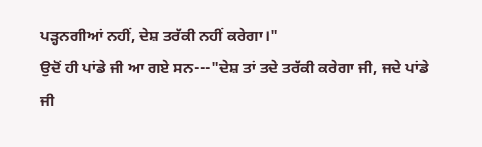ਪੜ੍ਹਨਗੀਆਂ ਨਹੀਂ, ਦੇਸ਼ ਤਰੱਕੀ ਨਹੀਂ ਕਰੇਗਾ।"
ਉਦੋਂ ਹੀ ਪਾਂਡੇ ਜੀ ਆ ਗਏ ਸਨ---"ਦੇਸ਼ ਤਾਂ ਤਦੇ ਤਰੱਕੀ ਕਰੇਗਾ ਜੀ, ਜਦੇ ਪਾਂਡੇ ਜੀ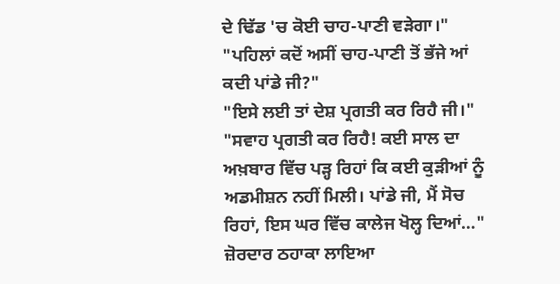ਦੇ ਢਿੱਡ 'ਚ ਕੋਈ ਚਾਹ-ਪਾਣੀ ਵੜੇਗਾ।"
"ਪਹਿਲਾਂ ਕਦੋਂ ਅਸੀਂ ਚਾਹ-ਪਾਣੀ ਤੋਂ ਭੱਜੇ ਆਂ ਕਦੀ ਪਾਂਡੇ ਜੀ?"
"ਇਸੇ ਲਈ ਤਾਂ ਦੇਸ਼ ਪ੍ਰਗਤੀ ਕਰ ਰਿਹੈ ਜੀ।"
"ਸਵਾਹ ਪ੍ਰਗਤੀ ਕਰ ਰਿਹੈ! ਕਈ ਸਾਲ ਦਾ ਅਖ਼ਬਾਰ ਵਿੱਚ ਪੜ੍ਹ ਰਿਹਾਂ ਕਿ ਕਈ ਕੁੜੀਆਂ ਨੂੰ ਅਡਮੀਸ਼ਨ ਨਹੀਂ ਮਿਲੀ। ਪਾਂਡੇ ਜੀ, ਮੈਂ ਸੋਚ ਰਿਹਾਂ, ਇਸ ਘਰ ਵਿੱਚ ਕਾਲੇਜ ਖੋਲ੍ਹ ਦਿਆਂ…"
ਜ਼ੋਰਦਾਰ ਠਹਾਕਾ ਲਾਇਆ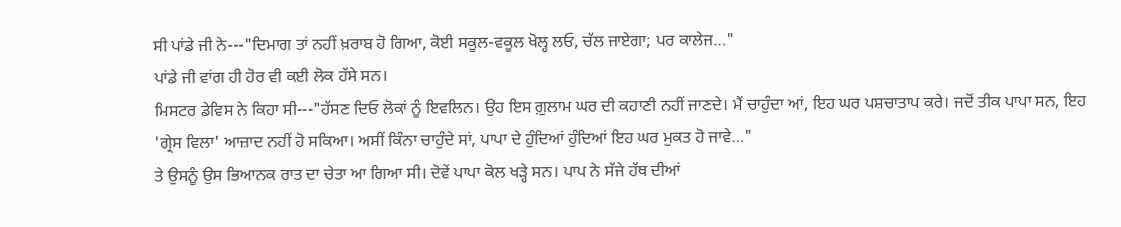ਸੀ ਪਾਂਡੇ ਜੀ ਨੇ---"ਦਿਮਾਗ ਤਾਂ ਨਹੀਂ ਖ਼ਰਾਬ ਹੋ ਗਿਆ, ਕੋਈ ਸਕੂਲ-ਵਕੂਲ ਖੋਲ੍ਹ ਲਓ, ਚੱਲ ਜਾਏਗਾ; ਪਰ ਕਾਲੇਜ…"
ਪਾਂਡੇ ਜੀ ਵਾਂਗ ਹੀ ਹੋਰ ਵੀ ਕਈ ਲੋਕ ਹੱਸੇ ਸਨ।
ਮਿਸਟਰ ਡੇਵਿਸ ਨੇ ਕਿਹਾ ਸੀ---"ਹੱਸਣ ਦਿਓ ਲੋਕਾਂ ਨੂੰ ਇਵਲਿਨ। ਉਹ ਇਸ ਗ਼ੁਲਾਮ ਘਰ ਦੀ ਕਹਾਣੀ ਨਹੀਂ ਜਾਣਦੇ। ਮੈਂ ਚਾਹੁੰਦਾ ਆਂ, ਇਹ ਘਰ ਪਸ਼ਚਾਤਾਪ ਕਰੇ। ਜਦੋਂ ਤੀਕ ਪਾਪਾ ਸਨ, ਇਹ 'ਗ੍ਰੇਸ ਵਿਲਾ' ਆਜ਼ਾਦ ਨਹੀਂ ਹੋ ਸਕਿਆ। ਅਸੀਂ ਕਿੰਨਾ ਚਾਹੁੰਦੇ ਸਾਂ, ਪਾਪਾ ਦੇ ਹੁੰਦਿਆਂ ਹੁੰਦਿਆਂ ਇਹ ਘਰ ਮੁਕਤ ਹੋ ਜਾਵੇ…"
ਤੇ ਉਸਨੂੰ ਉਸ ਭਿਆਨਕ ਰਾਤ ਦਾ ਚੇਤਾ ਆ ਗਿਆ ਸੀ। ਦੋਵੇਂ ਪਾਪਾ ਕੋਲ ਖੜ੍ਹੇ ਸਨ। ਪਾਪ ਨੇ ਸੱਜੇ ਹੱਥ ਦੀਆਂ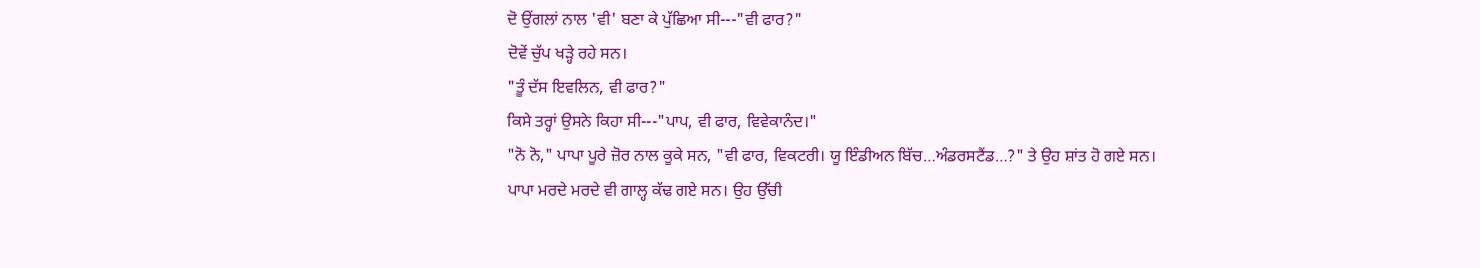ਦੋ ਉਂਗਲਾਂ ਨਾਲ 'ਵੀ' ਬਣਾ ਕੇ ਪੁੱਛਿਆ ਸੀ---"ਵੀ ਫਾਰ?"
ਦੋਵੇਂ ਚੁੱਪ ਖੜ੍ਹੇ ਰਹੇ ਸਨ।
"ਤੂੰ ਦੱਸ ਇਵਲਿਨ, ਵੀ ਫਾਰ?"
ਕਿਸੇ ਤਰ੍ਹਾਂ ਉਸਨੇ ਕਿਹਾ ਸੀ---"ਪਾਪ, ਵੀ ਫਾਰ, ਵਿਵੇਕਾਨੰਦ।"
"ਨੋ ਨੋ," ਪਾਪਾ ਪੂਰੇ ਜ਼ੋਰ ਨਾਲ ਕੂਕੇ ਸਨ, "ਵੀ ਫਾਰ, ਵਿਕਟਰੀ। ਯੂ ਇੰਡੀਅਨ ਬਿੱਚ…ਅੰਡਰਸਟੈਂਡ…?" ਤੇ ਉਹ ਸ਼ਾਂਤ ਹੋ ਗਏ ਸਨ।
ਪਾਪਾ ਮਰਦੇ ਮਰਦੇ ਵੀ ਗਾਲ੍ਹ ਕੱਢ ਗਏ ਸਨ। ਉਹ ਉੱਚੀ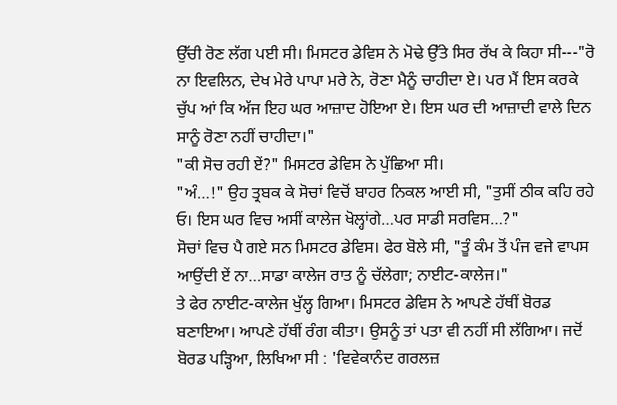ਉੱਚੀ ਰੋਣ ਲੱਗ ਪਈ ਸੀ। ਮਿਸਟਰ ਡੇਵਿਸ ਨੇ ਮੋਢੇ ਉੱਤੇ ਸਿਰ ਰੱਖ ਕੇ ਕਿਹਾ ਸੀ---"ਰੋ ਨਾ ਇਵਲਿਨ, ਦੇਖ ਮੇਰੇ ਪਾਪਾ ਮਰੇ ਨੇ, ਰੋਣਾ ਮੈਨੂੰ ਚਾਹੀਦਾ ਏ। ਪਰ ਮੈਂ ਇਸ ਕਰਕੇ ਚੁੱਪ ਆਂ ਕਿ ਅੱਜ ਇਹ ਘਰ ਆਜ਼ਾਦ ਹੋਇਆ ਏ। ਇਸ ਘਰ ਦੀ ਆਜ਼ਾਦੀ ਵਾਲੇ ਦਿਨ ਸਾਨੂੰ ਰੋਣਾ ਨਹੀਂ ਚਾਹੀਦਾ।"
"ਕੀ ਸੋਚ ਰਹੀ ਏਂ?" ਮਿਸਟਰ ਡੇਵਿਸ ਨੇ ਪੁੱਛਿਆ ਸੀ।
"ਅੰ…!" ਉਹ ਤ੍ਰਬਕ ਕੇ ਸੋਚਾਂ ਵਿਚੋਂ ਬਾਹਰ ਨਿਕਲ ਆਈ ਸੀ, "ਤੁਸੀਂ ਠੀਕ ਕਹਿ ਰਹੇ ਓ। ਇਸ ਘਰ ਵਿਚ ਅਸੀਂ ਕਾਲੇਜ ਖੋਲ੍ਹਾਂਗੇ…ਪਰ ਸਾਡੀ ਸਰਵਿਸ…?"
ਸੋਚਾਂ ਵਿਚ ਪੈ ਗਏ ਸਨ ਮਿਸਟਰ ਡੇਵਿਸ। ਫੇਰ ਬੋਲੇ ਸੀ, "ਤੂੰ ਕੰਮ ਤੋਂ ਪੰਜ ਵਜੇ ਵਾਪਸ ਆਉਂਦੀ ਏਂ ਨਾ…ਸਾਡਾ ਕਾਲੇਜ ਰਾਤ ਨੂੰ ਚੱਲੇਗਾ; ਨਾਈਟ-ਕਾਲੇਜ।"
ਤੇ ਫੇਰ ਨਾਈਟ-ਕਾਲੇਜ ਖੁੱਲ੍ਹ ਗਿਆ। ਮਿਸਟਰ ਡੇਵਿਸ ਨੇ ਆਪਣੇ ਹੱਥੀਂ ਬੋਰਡ ਬਣਾਇਆ। ਆਪਣੇ ਹੱਥੀਂ ਰੰਗ ਕੀਤਾ। ਉਸਨੂੰ ਤਾਂ ਪਤਾ ਵੀ ਨਹੀਂ ਸੀ ਲੱਗਿਆ। ਜਦੋਂ ਬੋਰਡ ਪੜ੍ਹਿਆ, ਲਿਖਿਆ ਸੀ : 'ਵਿਵੇਕਾਨੰਦ ਗਰਲਜ਼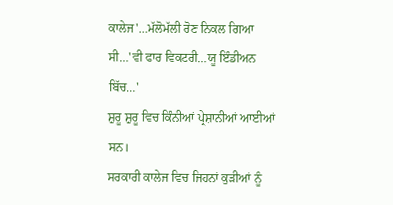ਕਾਲੇਜ'…ਮੱਲੋਮੱਲੀ ਰੋਣ ਨਿਕਲ ਗਿਆ ਸੀ…'ਵੀ ਫਾਰ ਵਿਕਟਰੀ…ਯੂ ਇੰਡੀਅਨ ਬਿੱਚ…'
ਸ਼ੁਰੂ ਸ਼ੁਰੂ ਵਿਚ ਕਿੰਨੀਆਂ ਪ੍ਰੇਸ਼ਾਨੀਆਂ ਆਈਆਂ ਸਨ।
ਸਰਕਾਰੀ ਕਾਲੇਜ ਵਿਚ ਜਿਹਨਾਂ ਕੁੜੀਆਂ ਨੂੰ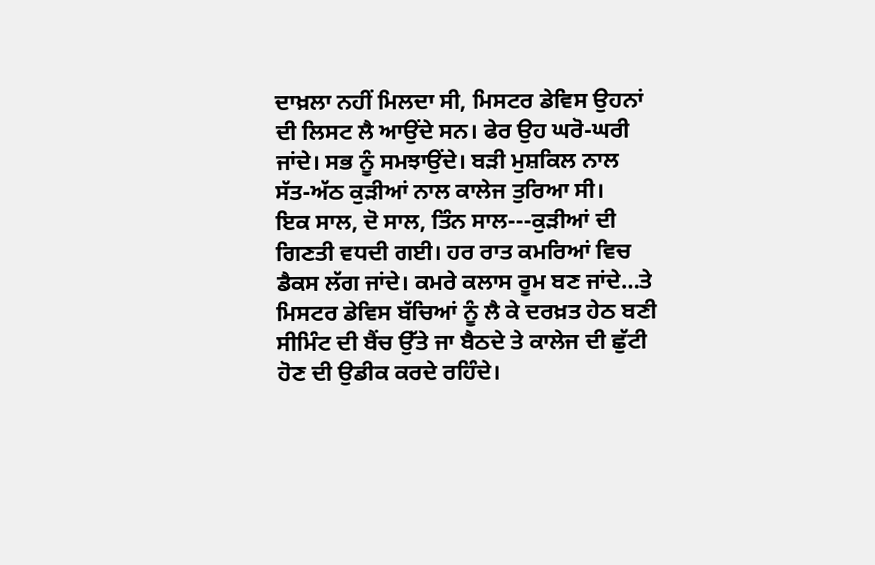ਦਾਖ਼ਲਾ ਨਹੀਂ ਮਿਲਦਾ ਸੀ, ਮਿਸਟਰ ਡੇਵਿਸ ਉਹਨਾਂ ਦੀ ਲਿਸਟ ਲੈ ਆਉਂਦੇ ਸਨ। ਫੇਰ ਉਹ ਘਰੋ-ਘਰੀ ਜਾਂਦੇ। ਸਭ ਨੂੰ ਸਮਝਾਉਂਦੇ। ਬੜੀ ਮੁਸ਼ਕਿਲ ਨਾਲ ਸੱਤ-ਅੱਠ ਕੁੜੀਆਂ ਨਾਲ ਕਾਲੇਜ ਤੁਰਿਆ ਸੀ।
ਇਕ ਸਾਲ, ਦੋ ਸਾਲ, ਤਿੰਨ ਸਾਲ---ਕੁੜੀਆਂ ਦੀ ਗਿਣਤੀ ਵਧਦੀ ਗਈ। ਹਰ ਰਾਤ ਕਮਰਿਆਂ ਵਿਚ ਡੈਕਸ ਲੱਗ ਜਾਂਦੇ। ਕਮਰੇ ਕਲਾਸ ਰੂਮ ਬਣ ਜਾਂਦੇ…ਤੇ ਮਿਸਟਰ ਡੇਵਿਸ ਬੱਚਿਆਂ ਨੂੰ ਲੈ ਕੇ ਦਰਖ਼ਤ ਹੇਠ ਬਣੀ ਸੀਮਿੰਟ ਦੀ ਬੈਂਚ ਉੱਤੇ ਜਾ ਬੈਠਦੇ ਤੇ ਕਾਲੇਜ ਦੀ ਛੁੱਟੀ ਹੋਣ ਦੀ ਉਡੀਕ ਕਰਦੇ ਰਹਿੰਦੇ।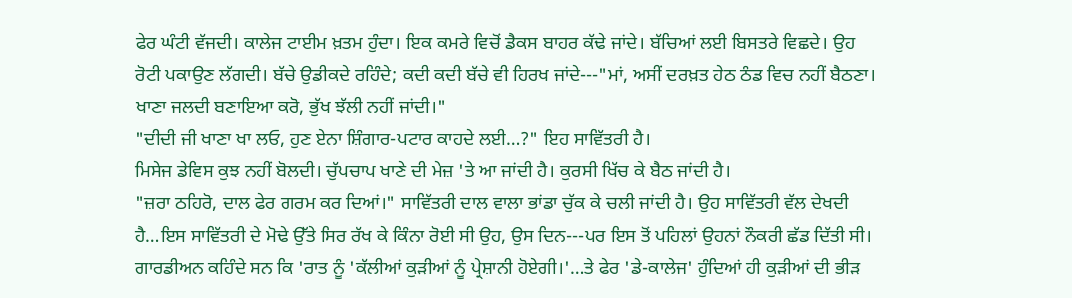ਫੇਰ ਘੰਟੀ ਵੱਜਦੀ। ਕਾਲੇਜ ਟਾਈਮ ਖ਼ਤਮ ਹੁੰਦਾ। ਇਕ ਕਮਰੇ ਵਿਚੋਂ ਡੈਕਸ ਬਾਹਰ ਕੱਢੇ ਜਾਂਦੇ। ਬੱਚਿਆਂ ਲਈ ਬਿਸਤਰੇ ਵਿਛਦੇ। ਉਹ ਰੋਟੀ ਪਕਾਉਣ ਲੱਗਦੀ। ਬੱਚੇ ਉਡੀਕਦੇ ਰਹਿੰਦੇ; ਕਦੀ ਕਦੀ ਬੱਚੇ ਵੀ ਹਿਰਖ ਜਾਂਦੇ---"ਮਾਂ, ਅਸੀਂ ਦਰਖ਼ਤ ਹੇਠ ਠੰਡ ਵਿਚ ਨਹੀਂ ਬੈਠਣਾ। ਖਾਣਾ ਜਲਦੀ ਬਣਾਇਆ ਕਰੋ, ਭੁੱਖ ਝੱਲੀ ਨਹੀਂ ਜਾਂਦੀ।"
"ਦੀਦੀ ਜੀ ਖਾਣਾ ਖਾ ਲਓ, ਹੁਣ ਏਨਾ ਸ਼ਿੰਗਾਰ-ਪਟਾਰ ਕਾਹਦੇ ਲਈ…?" ਇਹ ਸਾਵਿੱਤਰੀ ਹੈ।
ਮਿਸੇਜ ਡੇਵਿਸ ਕੁਝ ਨਹੀਂ ਬੋਲਦੀ। ਚੁੱਪਚਾਪ ਖਾਣੇ ਦੀ ਮੇਜ਼ 'ਤੇ ਆ ਜਾਂਦੀ ਹੈ। ਕੁਰਸੀ ਖਿੱਚ ਕੇ ਬੈਠ ਜਾਂਦੀ ਹੈ।
"ਜ਼ਰਾ ਠਹਿਰੋ, ਦਾਲ ਫੇਰ ਗਰਮ ਕਰ ਦਿਆਂ।" ਸਾਵਿੱਤਰੀ ਦਾਲ ਵਾਲਾ ਭਾਂਡਾ ਚੁੱਕ ਕੇ ਚਲੀ ਜਾਂਦੀ ਹੈ। ਉਹ ਸਾਵਿੱਤਰੀ ਵੱਲ ਦੇਖਦੀ ਹੈ…ਇਸ ਸਾਵਿੱਤਰੀ ਦੇ ਮੋਢੇ ਉੱਤੇ ਸਿਰ ਰੱਖ ਕੇ ਕਿੰਨਾ ਰੋਈ ਸੀ ਉਹ, ਉਸ ਦਿਨ---ਪਰ ਇਸ ਤੋਂ ਪਹਿਲਾਂ ਉਹਨਾਂ ਨੌਕਰੀ ਛੱਡ ਦਿੱਤੀ ਸੀ। ਗਾਰਡੀਅਨ ਕਹਿੰਦੇ ਸਨ ਕਿ 'ਰਾਤ ਨੂੰ 'ਕੱਲੀਆਂ ਕੁੜੀਆਂ ਨੂੰ ਪ੍ਰੇਸ਼ਾਨੀ ਹੋਏਗੀ।'…ਤੇ ਫੇਰ 'ਡੇ-ਕਾਲੇਜ' ਹੁੰਦਿਆਂ ਹੀ ਕੁੜੀਆਂ ਦੀ ਭੀੜ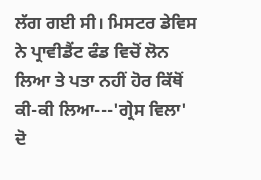ਲੱਗ ਗਈ ਸੀ। ਮਿਸਟਰ ਡੇਵਿਸ ਨੇ ਪ੍ਰਾਵੀਡੈਂਟ ਫੰਡ ਵਿਚੋਂ ਲੋਨ ਲਿਆ ਤੇ ਪਤਾ ਨਹੀਂ ਹੋਰ ਕਿੱਥੋਂ ਕੀ-ਕੀ ਲਿਆ---'ਗ੍ਰੇਸ ਵਿਲਾ' ਦੋ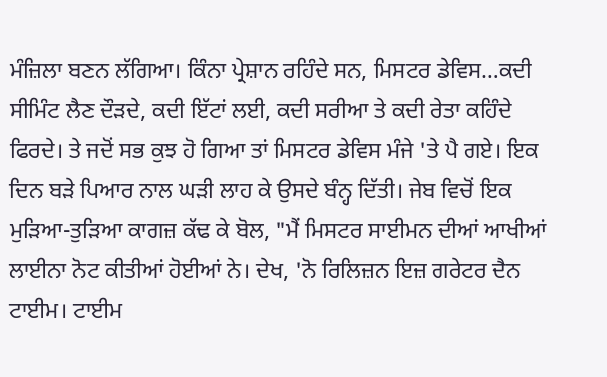ਮੰਜ਼ਿਲਾ ਬਣਨ ਲੱਗਿਆ। ਕਿੰਨਾ ਪ੍ਰੇਸ਼ਾਨ ਰਹਿੰਦੇ ਸਨ, ਮਿਸਟਰ ਡੇਵਿਸ…ਕਦੀ ਸੀਮਿੰਟ ਲੈਣ ਦੌੜਦੇ, ਕਦੀ ਇੱਟਾਂ ਲਈ, ਕਦੀ ਸਰੀਆ ਤੇ ਕਦੀ ਰੇਤਾ ਕਹਿੰਦੇ ਫਿਰਦੇ। ਤੇ ਜਦੋਂ ਸਭ ਕੁਝ ਹੋ ਗਿਆ ਤਾਂ ਮਿਸਟਰ ਡੇਵਿਸ ਮੰਜੇ 'ਤੇ ਪੈ ਗਏ। ਇਕ ਦਿਨ ਬੜੇ ਪਿਆਰ ਨਾਲ ਘੜੀ ਲਾਹ ਕੇ ਉਸਦੇ ਬੰਨ੍ਹ ਦਿੱਤੀ। ਜੇਬ ਵਿਚੋਂ ਇਕ ਮੁੜਿਆ-ਤੁੜਿਆ ਕਾਗਜ਼ ਕੱਢ ਕੇ ਬੋਲ, "ਮੈਂ ਮਿਸਟਰ ਸਾਈਮਨ ਦੀਆਂ ਆਖੀਆਂ ਲਾਈਨਾ ਨੋਟ ਕੀਤੀਆਂ ਹੋਈਆਂ ਨੇ। ਦੇਖ, 'ਨੋ ਰਿਲਿਜ਼ਨ ਇਜ਼ ਗਰੇਟਰ ਦੈਨ ਟਾਈਮ। ਟਾਈਮ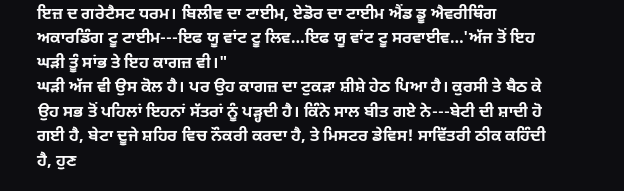ਇਜ਼ ਦ ਗਰੇਟੈਸਟ ਧਰਮ। ਬਿਲੀਵ ਦਾ ਟਾਈਮ, ਏਡੋਰ ਦਾ ਟਾਈਮ ਐਂਡ ਡੂ ਐਵਰੀਥਿੰਗ ਅਕਾਰਡਿੰਗ ਟੂ ਟਾਈਮ---ਇਫ ਯੂ ਵਾਂਟ ਟੂ ਲਿਵ…ਇਫ ਯੂ ਵਾਂਟ ਟੂ ਸਰਵਾਈਵ…'ਅੱਜ ਤੋਂ ਇਹ ਘੜੀ ਤੂੰ ਸਾਂਭ ਤੇ ਇਹ ਕਾਗਜ਼ ਵੀ।"
ਘੜੀ ਅੱਜ ਵੀ ਉਸ ਕੋਲ ਹੈ। ਪਰ ਉਹ ਕਾਗਜ਼ ਦਾ ਟੁਕੜਾ ਸ਼ੀਸ਼ੇ ਹੇਠ ਪਿਆ ਹੈ। ਕੁਰਸੀ ਤੇ ਬੈਠ ਕੇ ਉਹ ਸਭ ਤੋਂ ਪਹਿਲਾਂ ਇਹਨਾਂ ਸੱਤਰਾਂ ਨੂੰ ਪੜ੍ਹਦੀ ਹੈ। ਕਿੰਨੇ ਸਾਲ ਬੀਤ ਗਏ ਨੇ---ਬੇਟੀ ਦੀ ਸ਼ਾਦੀ ਹੋ ਗਈ ਹੈ, ਬੇਟਾ ਦੂਜੇ ਸ਼ਹਿਰ ਵਿਚ ਨੌਕਰੀ ਕਰਦਾ ਹੈ, ਤੇ ਮਿਸਟਰ ਡੇਵਿਸ! ਸਾਵਿੱਤਰੀ ਠੀਕ ਕਹਿੰਦੀ ਹੈ, ਹੁਣ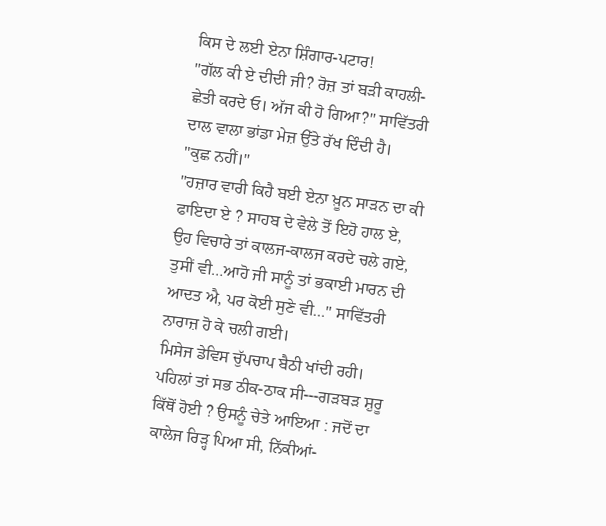ਕਿਸ ਦੇ ਲਈ ਏਨਾ ਸ਼ਿੰਗਾਰ-ਪਟਾਰ!
"ਗੱਲ ਕੀ ਏ ਦੀਦੀ ਜੀ? ਰੋਜ਼ ਤਾਂ ਬੜੀ ਕਾਹਲੀ-ਛੇਤੀ ਕਰਦੇ ਓ। ਅੱਜ ਕੀ ਹੋ ਗਿਆ?" ਸਾਵਿੱਤਰੀ ਦਾਲ ਵਾਲਾ ਭਾਂਡਾ ਮੇਜ਼ ਉੱਤੇ ਰੱਖ ਦਿੰਦੀ ਹੈ।
"ਕੁਛ ਨਹੀਂ।"
"ਹਜ਼ਾਰ ਵਾਰੀ ਕਿਹੈ ਬਈ ਏਨਾ ਖ਼ੂਨ ਸਾੜਨ ਦਾ ਕੀ ਫਾਇਦਾ ਏ ? ਸਾਹਬ ਦੇ ਵੇਲੇ ਤੋਂ ਇਹੋ ਹਾਲ ਏ, ਉਹ ਵਿਚਾਰੇ ਤਾਂ ਕਾਲਜ-ਕਾਲਜ ਕਰਦੇ ਚਲੇ ਗਏ, ਤੁਸੀਂ ਵੀ…ਆਹੋ ਜੀ ਸਾਨੂੰ ਤਾਂ ਭਕਾਈ ਮਾਰਨ ਦੀ ਆਦਤ ਐ, ਪਰ ਕੋਈ ਸੁਣੇ ਵੀ…" ਸਾਵਿੱਤਰੀ ਨਾਰਾਜ਼ ਹੋ ਕੇ ਚਲੀ ਗਈ।
ਮਿਸੇਜ ਡੇਵਿਸ ਚੁੱਪਚਾਪ ਬੈਠੀ ਖਾਂਦੀ ਰਹੀ।
ਪਹਿਲਾਂ ਤਾਂ ਸਭ ਠੀਕ-ਠਾਕ ਸੀ---ਗੜਬੜ ਸ਼ੁਰੂ ਕਿੱਥੋਂ ਹੋਈ ? ਉਸਨੂੰ ਚੇਤੇ ਆਇਆ : ਜਦੋਂ ਦਾ ਕਾਲੇਜ ਰਿੜ੍ਹ ਪਿਆ ਸੀ, ਨਿੱਕੀਆਂ-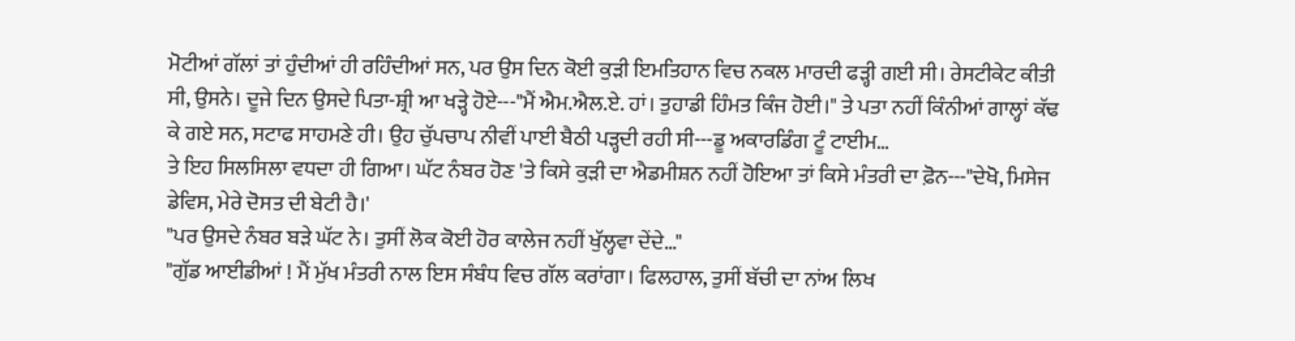ਮੋਟੀਆਂ ਗੱਲਾਂ ਤਾਂ ਹੁੰਦੀਆਂ ਹੀ ਰਹਿੰਦੀਆਂ ਸਨ, ਪਰ ਉਸ ਦਿਨ ਕੋਈ ਕੁੜੀ ਇਮਤਿਹਾਨ ਵਿਚ ਨਕਲ ਮਾਰਦੀ ਫੜ੍ਹੀ ਗਈ ਸੀ। ਰੇਸਟੀਕੇਟ ਕੀਤੀ ਸੀ, ਉਸਨੇ। ਦੂਜੇ ਦਿਨ ਉਸਦੇ ਪਿਤਾ-ਸ਼੍ਰੀ ਆ ਖੜ੍ਹੇ ਹੋਏ---"ਮੈਂ ਐਮ.ਐਲ.ਏ. ਹਾਂ। ਤੁਹਾਡੀ ਹਿੰਮਤ ਕਿੰਜ ਹੋਈ।" ਤੇ ਪਤਾ ਨਹੀਂ ਕਿੰਨੀਆਂ ਗਾਲ੍ਹਾਂ ਕੱਢ ਕੇ ਗਏ ਸਨ, ਸਟਾਫ ਸਾਹਮਣੇ ਹੀ। ਉਹ ਚੁੱਪਚਾਪ ਨੀਵੀਂ ਪਾਈ ਬੈਠੀ ਪੜ੍ਹਦੀ ਰਹੀ ਸੀ---ਡੂ ਅਕਾਰਡਿੰਗ ਟੂੰ ਟਾਈਮ…
ਤੇ ਇਹ ਸਿਲਸਿਲਾ ਵਧਦਾ ਹੀ ਗਿਆ। ਘੱਟ ਨੰਬਰ ਹੋਣ 'ਤੇ ਕਿਸੇ ਕੁੜੀ ਦਾ ਐਡਮੀਸ਼ਨ ਨਹੀਂ ਹੋਇਆ ਤਾਂ ਕਿਸੇ ਮੰਤਰੀ ਦਾ ਫ਼ੋਨ---"ਦੇਖੋ, ਮਿਸੇਜ ਡੇਵਿਸ, ਮੇਰੇ ਦੋਸਤ ਦੀ ਬੇਟੀ ਹੈ।'
"ਪਰ ਉਸਦੇ ਨੰਬਰ ਬੜੇ ਘੱਟ ਨੇ। ਤੁਸੀਂ ਲੋਕ ਕੋਈ ਹੋਰ ਕਾਲੇਜ ਨਹੀਂ ਖੁੱਲ੍ਹਵਾ ਦੇਂਦੇ…"
"ਗੁੱਡ ਆਈਡੀਆਂ ! ਮੈਂ ਮੁੱਖ ਮੰਤਰੀ ਨਾਲ ਇਸ ਸੰਬੰਧ ਵਿਚ ਗੱਲ ਕਰਾਂਗਾ। ਫਿਲਹਾਲ, ਤੁਸੀਂ ਬੱਚੀ ਦਾ ਨਾਂਅ ਲਿਖ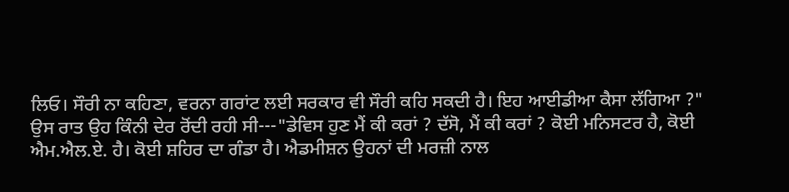ਲਿਓ। ਸੌਰੀ ਨਾ ਕਹਿਣਾ, ਵਰਨਾ ਗਰਾਂਟ ਲਈ ਸਰਕਾਰ ਵੀ ਸੌਰੀ ਕਹਿ ਸਕਦੀ ਹੈ। ਇਹ ਆਈਡੀਆ ਕੈਸਾ ਲੱਗਿਆ ?"
ਉਸ ਰਾਤ ਉਹ ਕਿੰਨੀ ਦੇਰ ਰੋਂਦੀ ਰਹੀ ਸੀ---"ਡੇਵਿਸ ਹੁਣ ਮੈਂ ਕੀ ਕਰਾਂ ? ਦੱਸੋ, ਮੈਂ ਕੀ ਕਰਾਂ ? ਕੋਈ ਮਨਿਸਟਰ ਹੈ, ਕੋਈ ਐਮ.ਐਲ.ਏ. ਹੈ। ਕੋਈ ਸ਼ਹਿਰ ਦਾ ਗੰਡਾ ਹੈ। ਐਡਮੀਸ਼ਨ ਉਹਨਾਂ ਦੀ ਮਰਜ਼ੀ ਨਾਲ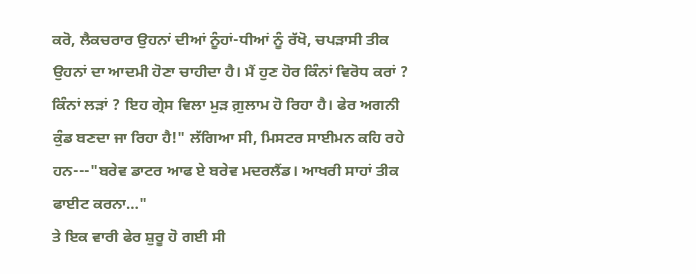ਕਰੋ, ਲੈਕਚਰਾਰ ਉਹਨਾਂ ਦੀਆਂ ਨੂੰਹਾਂ-ਧੀਆਂ ਨੂੰ ਰੱਖੋ, ਚਪੜਾਸੀ ਤੀਕ ਉਹਨਾਂ ਦਾ ਆਦਮੀ ਹੋਣਾ ਚਾਹੀਦਾ ਹੈ। ਮੈਂ ਹੁਣ ਹੋਰ ਕਿੰਨਾਂ ਵਿਰੋਧ ਕਰਾਂ ? ਕਿੰਨਾਂ ਲੜਾਂ ? ਇਹ ਗ੍ਰੇਸ ਵਿਲਾ ਮੁੜ ਗ਼ੁਲਾਮ ਹੋ ਰਿਹਾ ਹੈ। ਫੇਰ ਅਗਨੀ ਕੁੰਡ ਬਣਦਾ ਜਾ ਰਿਹਾ ਹੈ!" ਲੱਗਿਆ ਸੀ, ਮਿਸਟਰ ਸਾਈਮਨ ਕਹਿ ਰਹੇ ਹਨ---"ਬਰੇਵ ਡਾਟਰ ਆਫ ਏ ਬਰੇਵ ਮਦਰਲੈਂਡ। ਆਖਰੀ ਸਾਹਾਂ ਤੀਕ ਫਾਈਟ ਕਰਨਾ…"
ਤੇ ਇਕ ਵਾਰੀ ਫੇਰ ਸ਼ੁਰੂ ਹੋ ਗਈ ਸੀ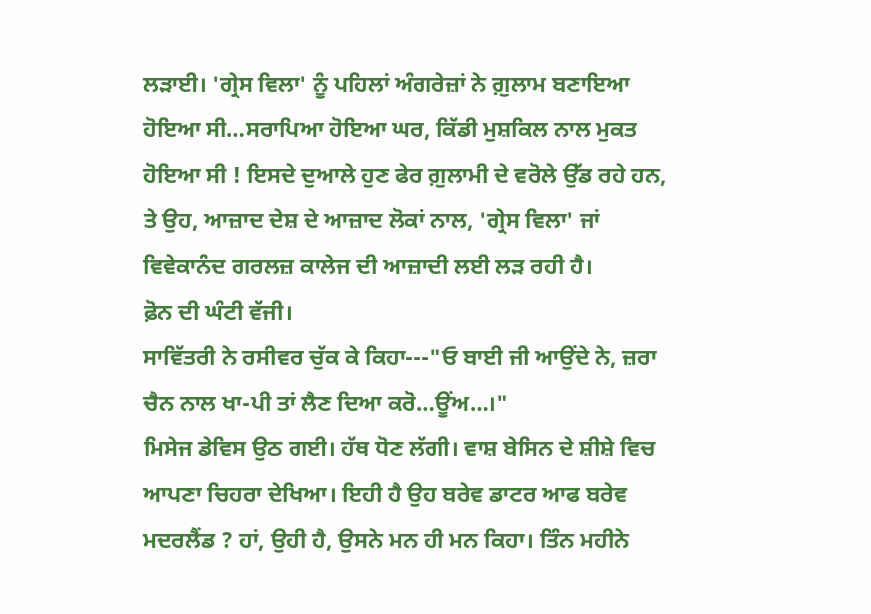ਲੜਾਈ। 'ਗ੍ਰੇਸ ਵਿਲਾ' ਨੂੰ ਪਹਿਲਾਂ ਅੰਗਰੇਜ਼ਾਂ ਨੇ ਗ਼ੁਲਾਮ ਬਣਾਇਆ ਹੋਇਆ ਸੀ…ਸਰਾਪਿਆ ਹੋਇਆ ਘਰ, ਕਿੱਡੀ ਮੁਸ਼ਕਿਲ ਨਾਲ ਮੁਕਤ ਹੋਇਆ ਸੀ ! ਇਸਦੇ ਦੁਆਲੇ ਹੁਣ ਫੇਰ ਗ਼ੁਲਾਮੀ ਦੇ ਵਰੋਲੇ ਉੱਡ ਰਹੇ ਹਨ, ਤੇ ਉਹ, ਆਜ਼ਾਦ ਦੇਸ਼ ਦੇ ਆਜ਼ਾਦ ਲੋਕਾਂ ਨਾਲ, 'ਗ੍ਰੇਸ ਵਿਲਾ' ਜਾਂ ਵਿਵੇਕਾਨੰਦ ਗਰਲਜ਼ ਕਾਲੇਜ ਦੀ ਆਜ਼ਾਦੀ ਲਈ ਲੜ ਰਹੀ ਹੈ।
ਫ਼ੋਨ ਦੀ ਘੰਟੀ ਵੱਜੀ।
ਸਾਵਿੱਤਰੀ ਨੇ ਰਸੀਵਰ ਚੁੱਕ ਕੇ ਕਿਹਾ---"ਓ ਬਾਈ ਜੀ ਆਉਂਦੇ ਨੇ, ਜ਼ਰਾ ਚੈਨ ਨਾਲ ਖਾ-ਪੀ ਤਾਂ ਲੈਣ ਦਿਆ ਕਰੋ…ਊਂਅ…।"
ਮਿਸੇਜ ਡੇਵਿਸ ਉਠ ਗਈ। ਹੱਥ ਧੋਣ ਲੱਗੀ। ਵਾਸ਼ ਬੇਸਿਨ ਦੇ ਸ਼ੀਸ਼ੇ ਵਿਚ ਆਪਣਾ ਚਿਹਰਾ ਦੇਖਿਆ। ਇਹੀ ਹੈ ਉਹ ਬਰੇਵ ਡਾਟਰ ਆਫ ਬਰੇਵ ਮਦਰਲੈਂਡ ? ਹਾਂ, ਉਹੀ ਹੈ, ਉਸਨੇ ਮਨ ਹੀ ਮਨ ਕਿਹਾ। ਤਿੰਨ ਮਹੀਨੇ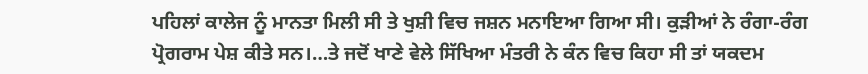ਪਹਿਲਾਂ ਕਾਲੇਜ ਨੂੰ ਮਾਨਤਾ ਮਿਲੀ ਸੀ ਤੇ ਖੁਸ਼ੀ ਵਿਚ ਜਸ਼ਨ ਮਨਾਇਆ ਗਿਆ ਸੀ। ਕੁੜੀਆਂ ਨੇ ਰੰਗਾ-ਰੰਗ ਪ੍ਰੋਗਰਾਮ ਪੇਸ਼ ਕੀਤੇ ਸਨ।…ਤੇ ਜਦੋਂ ਖਾਣੇ ਵੇਲੇ ਸਿੱਖਿਆ ਮੰਤਰੀ ਨੇ ਕੰਨ ਵਿਚ ਕਿਹਾ ਸੀ ਤਾਂ ਯਕਦਮ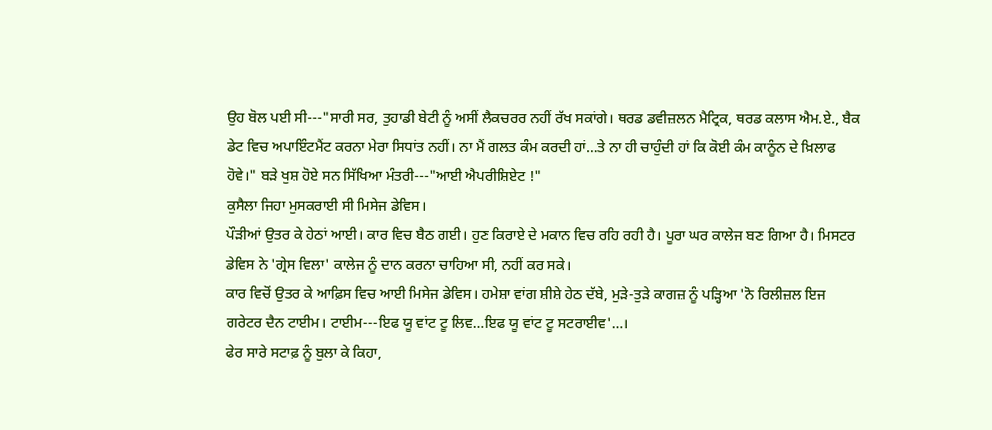ਉਹ ਬੋਲ ਪਈ ਸੀ---"ਸਾਰੀ ਸਰ, ਤੁਹਾਡੀ ਬੇਟੀ ਨੂੰ ਅਸੀਂ ਲੈਕਚਰਰ ਨਹੀਂ ਰੱਖ ਸਕਾਂਗੇ। ਥਰਡ ਡਵੀਜ਼ਲਨ ਮੈਟ੍ਰਿਕ, ਥਰਡ ਕਲਾਸ ਐਮ.ਏ., ਬੈਕ ਡੇਟ ਵਿਚ ਅਪਾਇੰਟਮੈਂਟ ਕਰਨਾ ਮੇਰਾ ਸਿਧਾਂਤ ਨਹੀਂ। ਨਾ ਮੈਂ ਗਲਤ ਕੰਮ ਕਰਦੀ ਹਾਂ…ਤੇ ਨਾ ਹੀ ਚਾਹੁੰਦੀ ਹਾਂ ਕਿ ਕੋਈ ਕੰਮ ਕਾਨੂੰਨ ਦੇ ਖ਼ਿਲਾਫ ਹੋਵੇ।" ਬੜੇ ਖੁਸ਼ ਹੋਏ ਸਨ ਸਿੱਖਿਆ ਮੰਤਰੀ---"ਆਈ ਐਪਰੀਸ਼ਿਏਟ !"
ਕੁਸੈਲਾ ਜਿਹਾ ਮੁਸਕਰਾਈ ਸੀ ਮਿਸੇਜ ਡੇਵਿਸ।
ਪੌੜੀਆਂ ਉਤਰ ਕੇ ਹੇਠਾਂ ਆਈ। ਕਾਰ ਵਿਚ ਬੈਠ ਗਈ। ਹੁਣ ਕਿਰਾਏ ਦੇ ਮਕਾਨ ਵਿਚ ਰਹਿ ਰਹੀ ਹੈ। ਪੂਰਾ ਘਰ ਕਾਲੇਜ ਬਣ ਗਿਆ ਹੈ। ਮਿਸਟਰ ਡੇਵਿਸ ਨੇ 'ਗ੍ਰੇਸ ਵਿਲਾ' ਕਾਲੇਜ ਨੂੰ ਦਾਨ ਕਰਨਾ ਚਾਹਿਆ ਸੀ, ਨਹੀਂ ਕਰ ਸਕੇ।
ਕਾਰ ਵਿਚੋਂ ਉਤਰ ਕੇ ਆਫ਼ਿਸ ਵਿਚ ਆਈ ਮਿਸੇਜ ਡੇਵਿਸ। ਹਮੇਸ਼ਾ ਵਾਂਗ ਸ਼ੀਸ਼ੇ ਹੇਠ ਦੱਬੇ, ਮੁੜੇ-ਤੁੜੇ ਕਾਗਜ਼ ਨੂੰ ਪੜ੍ਹਿਆ 'ਨੋ ਰਿਲੀਜ਼ਲ ਇਜ ਗਰੇਟਰ ਦੈਨ ਟਾਈਮ। ਟਾਈਮ---ਇਫ ਯੂ ਵਾਂਟ ਟੂ ਲਿਵ…ਇਫ ਯੂ ਵਾਂਟ ਟੂ ਸਟਰਾਈਵ'…।
ਫੇਰ ਸਾਰੇ ਸਟਾਫ਼ ਨੂੰ ਬੁਲਾ ਕੇ ਕਿਹਾ,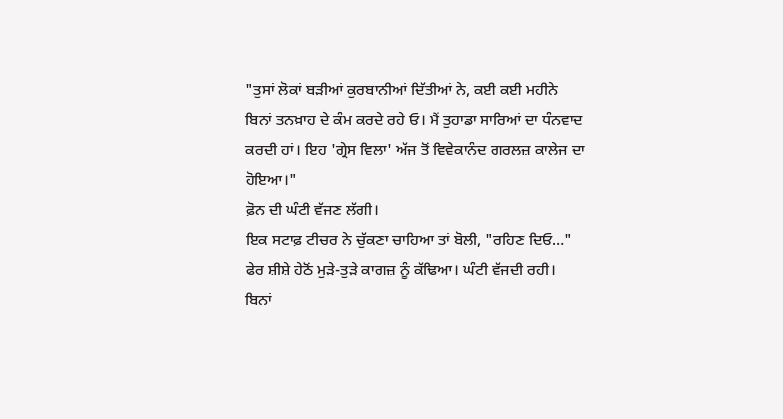"ਤੁਸਾਂ ਲੋਕਾਂ ਬੜੀਆਂ ਕੁਰਬਾਨੀਆਂ ਦਿੱਤੀਆਂ ਨੇ, ਕਈ ਕਈ ਮਹੀਨੇ ਬਿਨਾਂ ਤਨਖ਼ਾਹ ਦੇ ਕੰਮ ਕਰਦੇ ਰਹੇ ਓ। ਮੈਂ ਤੁਹਾਡਾ ਸਾਰਿਆਂ ਦਾ ਧੰਨਵਾਦ ਕਰਦੀ ਹਾਂ। ਇਹ 'ਗ੍ਰੇਸ ਵਿਲਾ' ਅੱਜ ਤੋਂ ਵਿਵੇਕਾਨੰਦ ਗਰਲਜ਼ ਕਾਲੇਜ ਦਾ ਹੋਇਆ।"
ਫ਼ੋਨ ਦੀ ਘੰਟੀ ਵੱਜਣ ਲੱਗੀ।
ਇਕ ਸਟਾਫ਼ ਟੀਚਰ ਨੇ ਚੁੱਕਣਾ ਚਾਹਿਆ ਤਾਂ ਬੋਲੀ, "ਰਹਿਣ ਦਿਓ…"
ਫੇਰ ਸ਼ੀਸ਼ੇ ਹੇਠੋਂ ਮੁੜੇ-ਤੁੜੇ ਕਾਗਜ਼ ਨੂੰ ਕੱਢਿਆ। ਘੰਟੀ ਵੱਜਦੀ ਰਹੀ। ਬਿਨਾਂ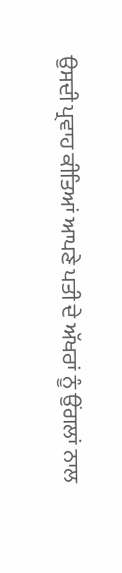ਉਸਦੀ ਪ੍ਰਵਾਹ ਕੀਤਿਆਂ ਆਪਣੇ ਪਤੀ ਦੇ ਅੱਖਰਾਂ ਨੂੰ ਉਂਗਲਾਂ ਨਾਲ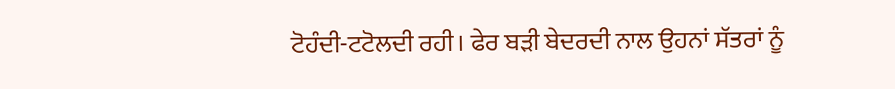ਟੋਹੰਦੀ-ਟਟੋਲਦੀ ਰਹੀ। ਫੇਰ ਬੜੀ ਬੇਦਰਦੀ ਨਾਲ ਉਹਨਾਂ ਸੱਤਰਾਂ ਨੂੰ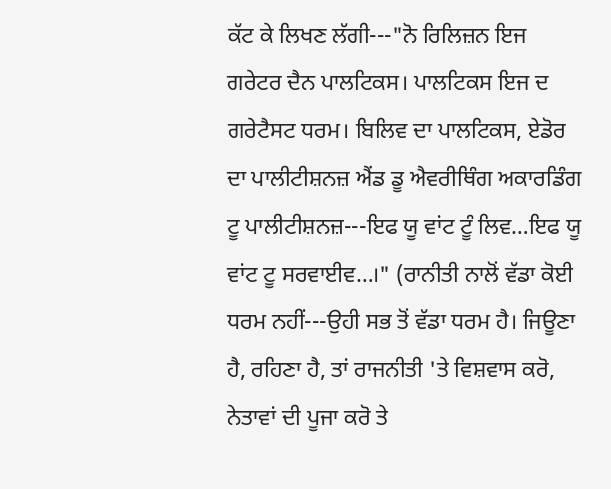ਕੱਟ ਕੇ ਲਿਖਣ ਲੱਗੀ---"ਨੋ ਰਿਲਿਜ਼ਨ ਇਜ ਗਰੇਟਰ ਦੈਨ ਪਾਲਟਿਕਸ। ਪਾਲਟਿਕਸ ਇਜ ਦ ਗਰੇਟੈਸਟ ਧਰਮ। ਬਿਲਿਵ ਦਾ ਪਾਲਟਿਕਸ, ਏਡੋਰ ਦਾ ਪਾਲੀਟੀਸ਼ਨਜ਼ ਐਂਡ ਡੂ ਐਵਰੀਥਿੰਗ ਅਕਾਰਡਿੰਗ ਟੂ ਪਾਲੀਟੀਸ਼ਨਜ਼---ਇਫ ਯੂ ਵਾਂਟ ਟੂੰ ਲਿਵ…ਇਫ ਯੂ ਵਾਂਟ ਟੂ ਸਰਵਾਈਵ…।" (ਰਾਨੀਤੀ ਨਾਲੋਂ ਵੱਡਾ ਕੋਈ ਧਰਮ ਨਹੀਂ---ਉਹੀ ਸਭ ਤੋਂ ਵੱਡਾ ਧਰਮ ਹੈ। ਜਿਊਣਾ ਹੈ, ਰਹਿਣਾ ਹੈ, ਤਾਂ ਰਾਜਨੀਤੀ 'ਤੇ ਵਿਸ਼ਵਾਸ ਕਰੋ, ਨੇਤਾਵਾਂ ਦੀ ਪੂਜਾ ਕਰੋ ਤੇ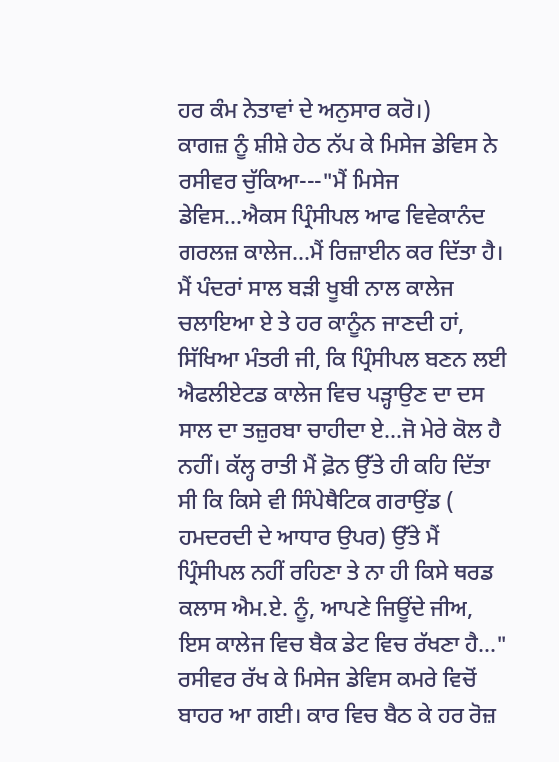ਹਰ ਕੰਮ ਨੇਤਾਵਾਂ ਦੇ ਅਨੁਸਾਰ ਕਰੋ।)
ਕਾਗਜ਼ ਨੂੰ ਸ਼ੀਸ਼ੇ ਹੇਠ ਨੱਪ ਕੇ ਮਿਸੇਜ ਡੇਵਿਸ ਨੇ ਰਸੀਵਰ ਚੁੱਕਿਆ---"ਮੈਂ ਮਿਸੇਜ ਡੇਵਿਸ…ਐਕਸ ਪ੍ਰਿੰਸੀਪਲ ਆਫ ਵਿਵੇਕਾਨੰਦ ਗਰਲਜ਼ ਕਾਲੇਜ…ਮੈਂ ਰਿਜ਼ਾਈਨ ਕਰ ਦਿੱਤਾ ਹੈ। ਮੈਂ ਪੰਦਰਾਂ ਸਾਲ ਬੜੀ ਖੂਬੀ ਨਾਲ ਕਾਲੇਜ ਚਲਾਇਆ ਏ ਤੇ ਹਰ ਕਾਨੂੰਨ ਜਾਣਦੀ ਹਾਂ, ਸਿੱਖਿਆ ਮੰਤਰੀ ਜੀ, ਕਿ ਪ੍ਰਿੰਸੀਪਲ ਬਣਨ ਲਈ ਐਫਲੀਏਟਡ ਕਾਲੇਜ ਵਿਚ ਪੜ੍ਹਾਉਣ ਦਾ ਦਸ ਸਾਲ ਦਾ ਤਜ਼ੁਰਬਾ ਚਾਹੀਦਾ ਏ…ਜੋ ਮੇਰੇ ਕੋਲ ਹੈ ਨਹੀਂ। ਕੱਲ੍ਹ ਰਾਤੀ ਮੈਂ ਫ਼ੋਨ ਉੱਤੇ ਹੀ ਕਹਿ ਦਿੱਤਾ ਸੀ ਕਿ ਕਿਸੇ ਵੀ ਸਿੰਪੇਥੈਟਿਕ ਗਰਾਉਂਡ ( ਹਮਦਰਦੀ ਦੇ ਆਧਾਰ ਉਪਰ) ਉੱਤੇ ਮੈਂ ਪ੍ਰਿੰਸੀਪਲ ਨਹੀਂ ਰਹਿਣਾ ਤੇ ਨਾ ਹੀ ਕਿਸੇ ਥਰਡ ਕਲਾਸ ਐਮ.ਏ. ਨੂੰ, ਆਪਣੇ ਜਿਊਂਦੇ ਜੀਅ, ਇਸ ਕਾਲੇਜ ਵਿਚ ਬੈਕ ਡੇਟ ਵਿਚ ਰੱਖਣਾ ਹੈ…"
ਰਸੀਵਰ ਰੱਖ ਕੇ ਮਿਸੇਜ ਡੇਵਿਸ ਕਮਰੇ ਵਿਚੋਂ ਬਾਹਰ ਆ ਗਈ। ਕਾਰ ਵਿਚ ਬੈਠ ਕੇ ਹਰ ਰੋਜ਼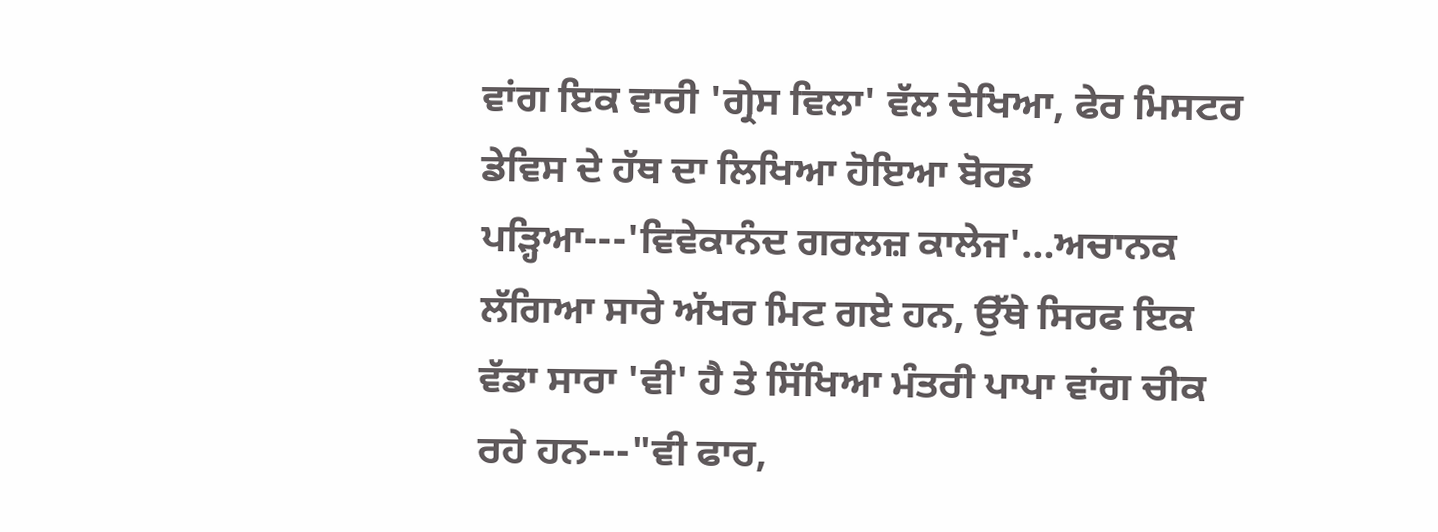ਵਾਂਗ ਇਕ ਵਾਰੀ 'ਗ੍ਰੇਸ ਵਿਲਾ' ਵੱਲ ਦੇਖਿਆ, ਫੇਰ ਮਿਸਟਰ ਡੇਵਿਸ ਦੇ ਹੱਥ ਦਾ ਲਿਖਿਆ ਹੋਇਆ ਬੋਰਡ ਪੜ੍ਹਿਆ---'ਵਿਵੇਕਾਨੰਦ ਗਰਲਜ਼ ਕਾਲੇਜ'…ਅਚਾਨਕ ਲੱਗਿਆ ਸਾਰੇ ਅੱਖਰ ਮਿਟ ਗਏ ਹਨ, ਉੱਥੇ ਸਿਰਫ ਇਕ ਵੱਡਾ ਸਾਰਾ 'ਵੀ' ਹੈ ਤੇ ਸਿੱਖਿਆ ਮੰਤਰੀ ਪਾਪਾ ਵਾਂਗ ਚੀਕ ਰਹੇ ਹਨ---"ਵੀ ਫਾਰ,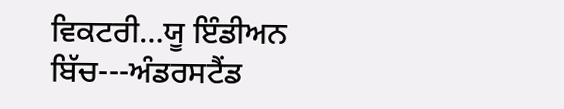ਵਿਕਟਰੀ…ਯੂ ਇੰਡੀਅਨ ਬਿੱਚ---ਅੰਡਰਸਟੈਂਡ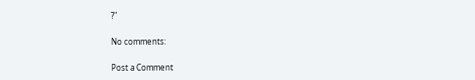?"

No comments:

Post a Comment